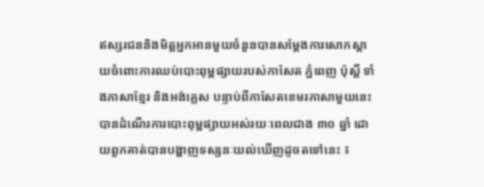ឥស្សរជននិងមិត្តអ្នកអានមួយចំនួនបានសម្តែងការសោកស្តាយចំពោះការឈប់បោះពុម្ពផ្សាយរបស់កាសែត ភ្នំពេញ ប៉ុស្តិ៍ ទាំងភាសាខ្មែរ និងអង់គ្លេស បន្ទាប់ពីកាសែតខេមរភាសាមួយនេះបានដំណើរការបោះពុម្ពផ្សាយអស់រយៈពេលជាង ៣០ ឆ្នាំ ដោយពួកគាត់បានបង្ហាញទស្សនៈយល់ឃើញដូចតទៅនេះ ៖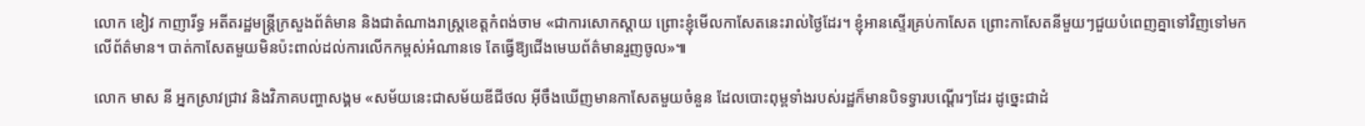លោក ខៀវ កាញារីទ្ធ អតីតរដ្ឋមន្ត្រីក្រសួងព័ត៌មាន និងជាតំណាងរាស្ត្រខេត្តកំពង់ចាម «ជាការសោកស្តាយ ព្រោះខ្ញុំមើលកាសែតនេះរាល់ថ្ងៃដែរ។ ខ្ញុំអានស្ទើរគ្រប់កាសែត ព្រោះកាសែតនីមួយៗជួយបំពេញគ្នាទៅវិញទៅមកលើព័ត៌មាន។ បាត់កាសែតមួយមិនប៉ះពាល់ដល់ការលើកកម្ពស់អំណានទេ តែធ្វើឱ្យជើងមេឃព័ត៌មានរួញចូល»៕

លោក មាស នី អ្នកស្រាវជ្រាវ និងវិភាគបញ្ហាសង្គម «សម័យនេះជាសម័យឌីជីថល អ៊ីចឹងឃើញមានកាសែតមួយចំនួន ដែលបោះពុម្ពទាំងរបស់រដ្ឋក៏មានបិទទ្វារបណ្តើរៗដែរ ដូច្នេះជាដំ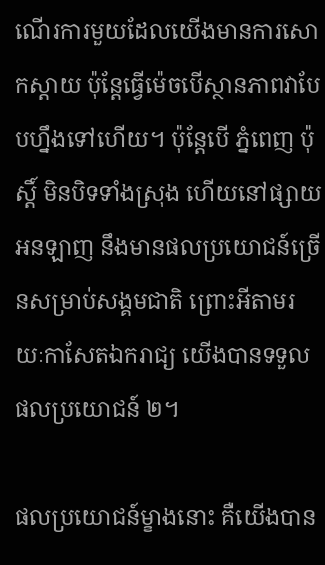ណើរការមួយដែលយើងមានការសោកស្តាយ ប៉ុន្តែធ្វើម៉េចបើស្ថានភាពវាបែបហ្នឹងទៅហើយ។ ប៉ុន្តែបើ ភ្នំពេញ ប៉ុស្តិ៍ មិនបិទទាំងស្រុង ហើយនៅផ្សាយអនឡាញ នឹងមានផលប្រយោជន៍ច្រើនសម្រាប់សង្គមជាតិ ព្រោះអីតាមរយៈកាសែតឯករាជ្យ យើងបានទទួលផលប្រយោជន៍ ២។

ផលប្រយោជន៍ម្ខាងនោះ គឺយើងបាន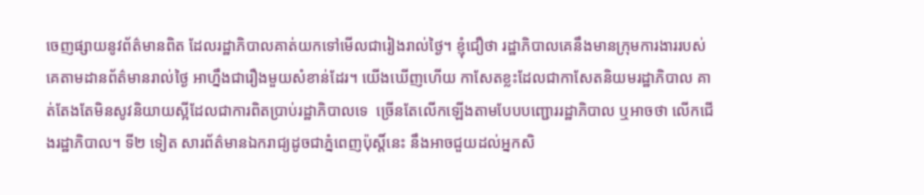ចេញផ្សាយនូវព័ត៌មានពិត ដែលរដ្ឋាភិបាលគាត់យកទៅមើលជារៀងរាល់ថ្ងៃ។ ខ្ញុំជឿថា រដ្ឋាភិបាលគេនឹងមានក្រុមការងាររបស់គេតាមដានព័ត៌មានរាល់ថ្ងៃ អាហ្នឹងជារឿងមួយសំខាន់ដែរ។ យើងឃើញហើយ កាសែតខ្លះដែលជាកាសែតនិយមរដ្ឋាភិបាល គាត់តែងតែមិនសូវនិយាយស្អីដែលជាការពិតប្រាប់រដ្ឋាភិបាលទេ  ច្រើនតែលើកឡើងតាមបែបបញ្ជោររដ្ឋាភិបាល ឬអាចថា លើកជើងរដ្ឋាភិបាល។ ទី២ ទៀត សារព័ត៌មានឯករាជ្យដូចជាភ្នំពេញប៉ុស្តិ៍នេះ នឹងអាចជួយដល់អ្នកសិ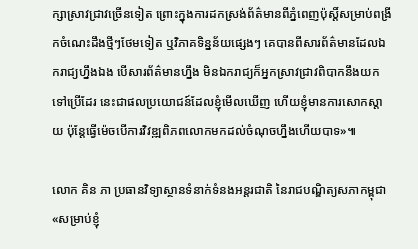ក្សាស្រាវជ្រាវច្រើនទៀត ព្រោះក្នុងការដកស្រង់ព័ត៌មានពីភ្នំពេញប៉ុស្តិ៍សម្រាប់ពង្រីកចំណេះដឹងថ្មីៗថែមទៀត ឬវិភាគទិន្នន័យផ្សេងៗ គេបានពីសារព័ត៌មានដែលឯករាជ្យហ្នឹងឯង បើសារព័ត៌មានហ្នឹង មិនឯករាជ្យក៏អ្នកស្រាវជ្រាវពិបាកនឹងយកទៅប្រើដែរ នេះជាផលប្រយោជន៍ដែលខ្ញុំមើលឃើញ ហើយខ្ញុំមានការសោកស្តាយ ប៉ុន្តែធ្វើម៉េចបើការវិវឌ្ឍពិភពលោកមកដល់ចំណុចហ្នឹងហើយបាទ»៕

លោក គិន ភា ប្រធានវិទ្យាស្ថានទំនាក់ទំនងអន្តរជាតិ នៃរាជបណ្ឌិត្យសភាកម្ពុជា«សម្រាប់ខ្ញុំ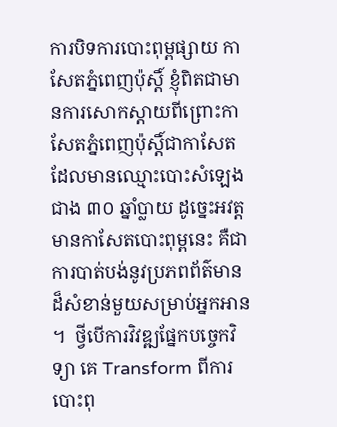ការបិទការបោះពុម្ពផ្សាយ កាសែតភ្នំពេញប៉ុស្តិ៍ ខ្ញុំពិតជាមានការសោកស្តាយពីព្រោះកាសែតភ្នំពេញប៉ុស្តិ៍ជាកាសែត ដែលមានឈ្មោះបោះសំឡេងជាង ៣០ ឆ្នាំប្លាយ ដូច្នេះអវត្តមានកាសែតបោះពុម្ពនេះ គឺជាការបាត់បង់នូវប្រភពព័ត៌មានដ៏សំខាន់មួយសម្រាប់អ្នកអាន។  ថ្វីបើការវិវឌ្ឍផ្នែកបច្ចេកវិទ្យា គេ Transform ពីការបោះពុ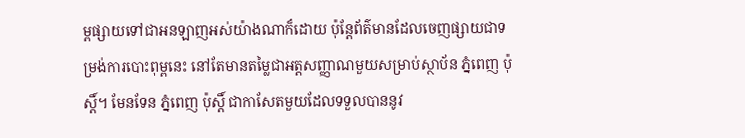ម្ពផ្សាយទៅជាអនឡាញអស់យ៉ាងណាក៏ដោយ ប៉ុន្តែព័ត៌មានដែលចេញផ្សាយជាទម្រង់ការបោះពុម្ពនេះ នៅតែមានតម្លៃជាអត្តសញ្ញាណមួយសម្រាប់ស្ថាប័ន ភ្នំពេញ ប៉ុស្តិ៍។ មែនទែន ភ្នំពេញ ប៉ុស្តិ៍ ជាកាសែតមួយដែលទទួលបាននូវ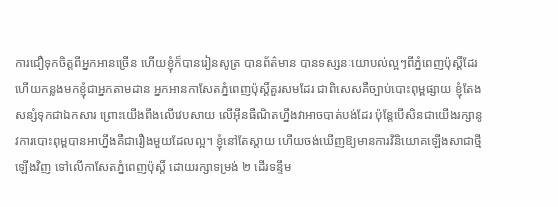ការជឿទុកចិត្តពីអ្នកអានច្រើន ហើយខ្ញុំក៏បានរៀនសូត្រ បានព័ត៌មាន បានទស្សនៈយោបល់ល្អៗពីភ្នំពេញប៉ុស្តិ៍ដែរ ហើយកន្លងមកខ្ញុំជាអ្នកតាមដាន អ្នកអានកាសែតភ្នំពេញប៉ុស្តិ៍គួរសមដែរ ជាពិសេសគឺច្បាប់បោះពុម្ពផ្សាយ ខ្ញុំតែងសន្សំទុកជាឯកសារ ព្រោះយើងពឹងលើវេបសាយ លើអ៊ីនធឺណិតហ្នឹងវាអាចបាត់បង់ដែរ ប៉ុន្តែបើសិនជាយើងរក្សានូវការបោះពុម្ពបានអាហ្នឹងគឺជារឿងមួយដែលល្អ។ ខ្ញុំនៅតែស្តាយ ហើយចង់ឃើញឱ្យមានការវិនិយោគឡើងសាជាថ្មីឡើងវិញ ទៅលើកាសែតភ្នំពេញប៉ុស្តិ៍ ដោយរក្សាទម្រង់ ២ ដើរទន្ទឹម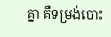គ្នា គឺទម្រង់បោះ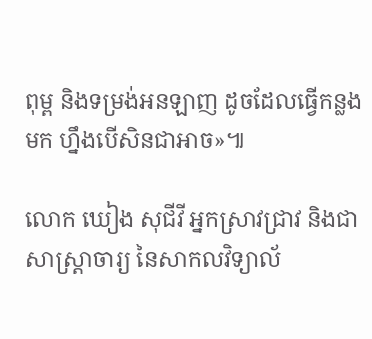ពុម្ព និងទម្រង់អនឡាញ ដូចដែលធ្វើកន្លងមក ហ្នឹងបើសិនជាអាច»៕

លោក ឃៀង សុជីវី អ្នកស្រាវជ្រាវ និងជាសាស្ត្រាចារ្យ នៃសាកលវិទ្យាល័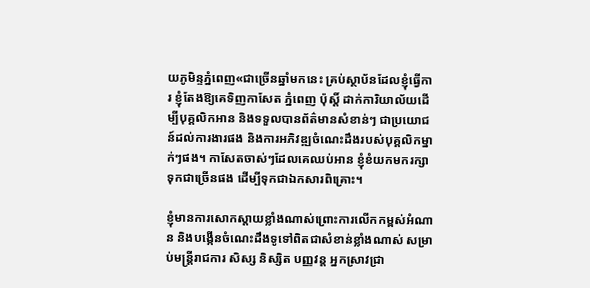យភូមិន្ទភ្នំពេញ«ជាច្រើនឆ្នាំមកនេះ គ្រប់ស្ថាប័នដែលខ្ញុំធ្វើការ ខ្ញុំតែងឱ្យគេទិញកាសែត ភ្នំពេញ ប៉ុស្តិ៍ ដាក់ការិយាល័យដើម្បីបុគ្គលិកអាន និងទទួលបានព័ត៌មានសំខាន់ៗ ជាប្រយោជន៍ដល់ការងារផង និងការអភិវឌ្ឍចំណេះដឹងរបស់បុគ្គលិកម្នាក់ៗផង។ កាសែតចាស់ៗដែលគេឈប់អាន ខ្ញុំខំយកមករក្សាទុកជាច្រើនផង ដើម្បីទុកជាឯកសារពិគ្រោះ។

ខ្ញុំមានការសោកស្តាយខ្លាំងណាស់ព្រោះការលើកកម្ពស់អំណាន និងបង្កើនចំណេះដឹងទូទៅពិតជាសំខាន់ខ្លាំងណាស់ សម្រាប់មន្ត្រីរាជការ សិស្ស និស្សិត បញ្ញវន្ត អ្នកស្រាវជ្រា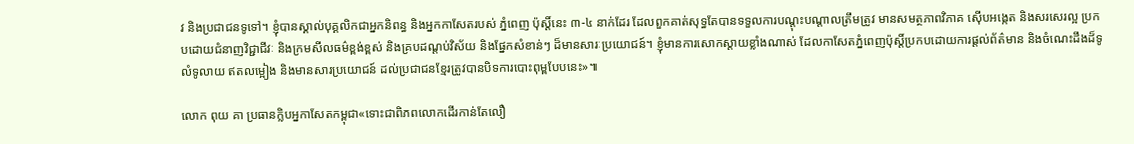វ និងប្រជាជនទូទៅ។ ខ្ញុំបានស្គាល់បុគ្គលិកជាអ្នកនិពន្ធ និងអ្នកកាសែតរបស់ ភ្នំពេញ ប៉ុស្តិ៍នេះ ៣-៤ នាក់ដែរ ដែលពួកគាត់សុទ្ធតែបានទទួលការបណ្តុះបណ្តាលត្រឹមត្រូវ មានសមត្ថភាពវិភាគ ស៊ើបអង្កេត និងសរសេរល្អ ប្រកបដោយជំនាញវិជ្ជាជីវៈ និងក្រមសីលធម៌ខ្ពង់ខ្ពស់ និងគ្របដណ្តប់វិស័យ និងផ្នែកសំខាន់ៗ ដ៏មានសារៈប្រយោជន៍។ ខ្ញុំមានការសោកស្តាយខ្លាំងណាស់ ដែលកាសែតភ្នំពេញប៉ុស្តិ៍ប្រកបដោយការផ្តល់ព័ត៌មាន និងចំណេះដឹងដ៏ទូលំទូលាយ ឥតលម្អៀង និងមានសារប្រយោជន៍ ដល់ប្រជាជនខ្មែរត្រូវបានបិទការបោះពុម្ពបែបនេះ»៕

លោក ពុយ គា ប្រធានក្លិបអ្នកាសែតកម្ពុជា«ទោះជាពិភពលោកដើរកាន់តែលឿ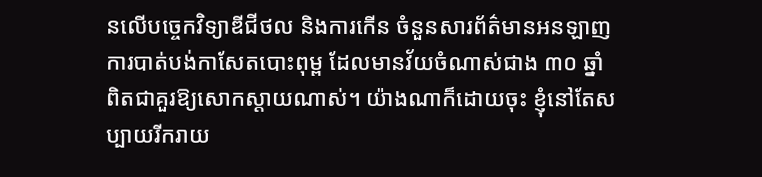នលើបច្ចេកវិទ្យាឌីជីថល និងការកើន ចំនួនសារព័ត៌មានអនឡាញ ការបាត់បង់កាសែតបោះពុម្ព ដែលមានវ័យចំណាស់ជាង ៣០ ឆ្នាំ ពិតជាគួរឱ្យសោកស្តាយណាស់។ យ៉ាងណាក៏ដោយចុះ ខ្ញុំនៅតែសប្បាយរីករាយ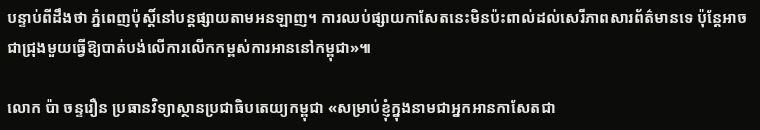បន្ទាប់ពីដឹងថា ភ្នំពេញប៉ុស្តិ៍នៅបន្តផ្សាយតាមអនឡាញ។ ការឈប់ផ្សាយកាសែតនេះមិនប៉ះពាល់ដល់សេរីភាពសារព័ត៌មានទេ ប៉ុន្តែអាចជាជ្រុងមួយធ្វើឱ្យបាត់បង់លើការលើកកម្ពស់ការអាននៅកម្ពុជា»៕

លោក ប៉ា ចន្ទរឿន ប្រធានវិទ្យាស្ថានប្រជាធិបតេយ្យកម្ពុជា «សម្រាប់ខ្ញុំក្នុងនាមជាអ្នកអានកាសែតជា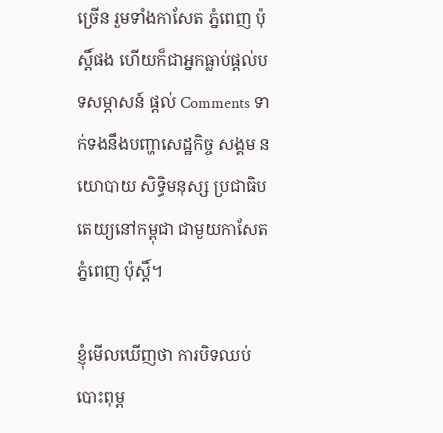ច្រើន រួមទាំងកាសែត ភ្នំពេញ ប៉ុស្តិ៍ផង ហើយក៏ជាអ្នកធ្លាប់ផ្តល់បទសម្ភាសន៍ ផ្តល់ Comments ទាក់ទងនឹងបញ្ហាសេដ្ឋកិច្ច សង្គម នយោបាយ សិទ្ធិមនុស្ស ប្រជាធិបតេយ្យនៅកម្ពុជា ជាមួយកាសែត ភ្នំពេញ ប៉ុស្តិ៍។

ខ្ញុំមើលឃើញថា ការបិទឈប់បោះពុម្ព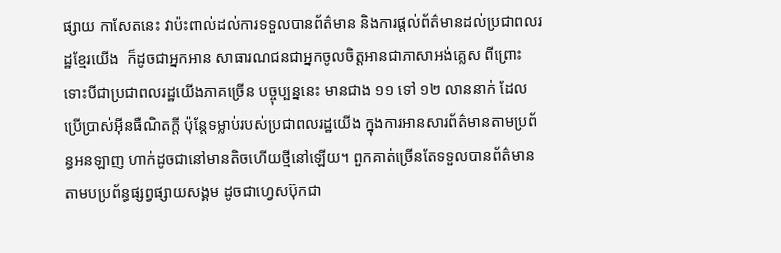ផ្សាយ កាសែតនេះ វាប៉ះពាល់ដល់ការទទួលបានព័ត៌មាន និងការផ្តល់ព័ត៌មានដល់ប្រជាពលរដ្ឋខ្មែរយើង  ក៏ដូចជាអ្នកអាន សាធារណជនជាអ្នកចូលចិត្តអានជាភាសាអង់គ្លេស ពីព្រោះទោះបីជាប្រជាពលរដ្ឋយើងភាគច្រើន បច្ចុប្បន្ននេះ មានជាង ១១ ទៅ ១២ លាននាក់ ដែលប្រើប្រាស់អ៊ីនធឺណិតក្តី ប៉ុន្តែទម្លាប់របស់ប្រជាពលរដ្ឋយើង ក្នុងការអានសារព័ត៌មានតាមប្រព័ន្ធអនឡាញ ហាក់ដូចជានៅមានតិចហើយថ្មីនៅឡើយ។ ពួកគាត់ច្រើនតែទទួលបានព័ត៌មាន តាមបប្រព័ន្ធផ្សព្វផ្សាយសង្គម ដូចជាហ្វេសប៊ុកជា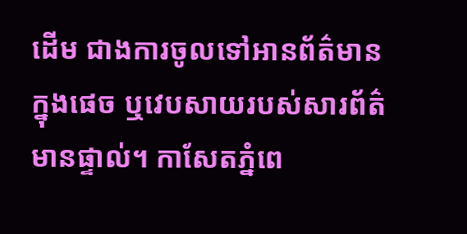ដើម ជាងការចូលទៅអានព័ត៌មាន ក្នុងផេច ឬវេបសាយរបស់សារព័ត៌មានផ្ទាល់។ កាសែតភ្នំពេ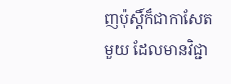ញប៉ុស្តិ៍ក៏ជាកាសែតមួយ ដែលមានវិជ្ជា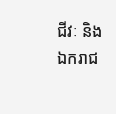ជីវៈ និងឯករាជ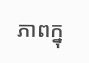ភាពក្នុ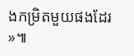ងកម្រិតមួយផងដែរ»៕